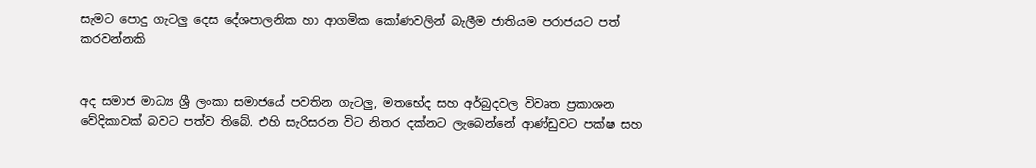සැමට පොදු ගැටලු දෙස දේශපාලනික හා ආගමික කෝණවලින් බැලීම ජාතියම පරාජයට පත් කරවන්නකි


අද සමාජ මාධ්‍ය ශ්‍රී ලංකා සමාජයේ පවතින ගැටලු, මතභේද සහ අර්බුදවල විවෘත ප්‍රකාශන වේදිකාවක් බවට පත්ව තිබේ. එහි සැරිසරන විට නිතර දක්නට ලැබෙන්නේ ආණ්ඩුවට පක්ෂ සහ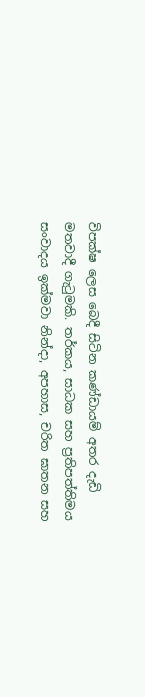විපක්ෂ ලෙස බෙදී සිටින කණ්ඩායම් අතර දැඩි මතවාදී ගැටුමකි. තර්කය, සාධක සහ ප්‍රතිපත්තිමය සංවාදය ඉක්මවා නින්දා, අපහාස, චරිත ඝාතන සහ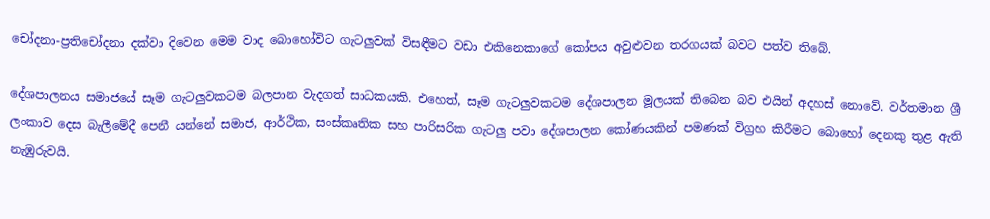චෝදනා-ප්‍රතිචෝදනා දක්වා දිවෙන මෙම වාද බොහෝවිට ගැටලුවක් විසඳීමට වඩා එකිනෙකාගේ කෝපය අවුළුවන තරගයක් බවට පත්ව තිබේ.

දේශපාලනය සමාජයේ සෑම ගැටලුවකටම බලපාන වැදගත් සාධකයකි. එහෙත්, සෑම ගැටලුවකටම දේශපාලන මූලයක් තිබෙන බව එයින් අදහස් නොවේ. වර්තමාන ශ්‍රී ලංකාව දෙස බැලීමේදී පෙනී යන්නේ සමාජ, ආර්ථික, සංස්කෘතික සහ පාරිසරික ගැටලු පවා දේශපාලන කෝණයකින් පමණක් විග්‍රහ කිරීමට බොහෝ දෙනකු තුළ ඇති නැඹුරුවයි.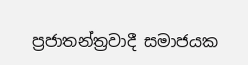ප්‍රජාතන්ත්‍රවාදී සමාජයක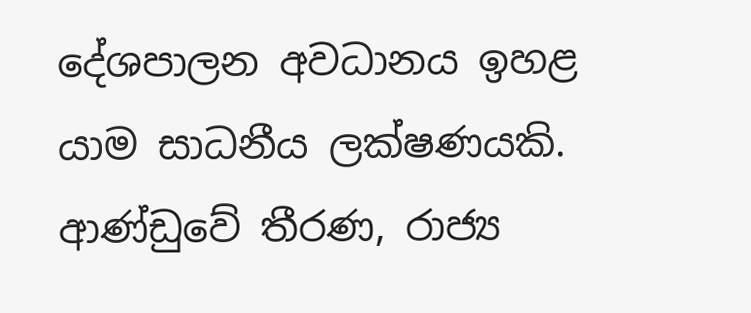දේශපාලන අවධානය ඉහළ යාම සාධනීය ලක්ෂණයකි. ආණ්ඩුවේ තීරණ, රාජ්‍ය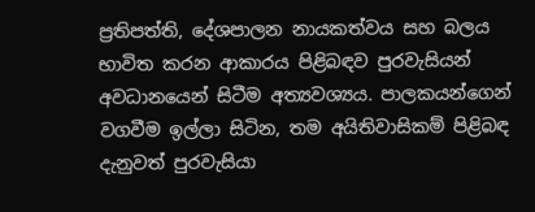ප්‍රතිපත්ති, දේශපාලන නායකත්වය සහ බලය භාවිත කරන ආකාරය පිළිබඳව පුරවැසියන් අවධානයෙන් සිටීම අත්‍යවශ්‍යය. පාලකයන්ගෙන් වගවීම ඉල්ලා සිටින, තම අයිතිවාසිකම් පිළිබඳ දැනුවත් පුරවැසියා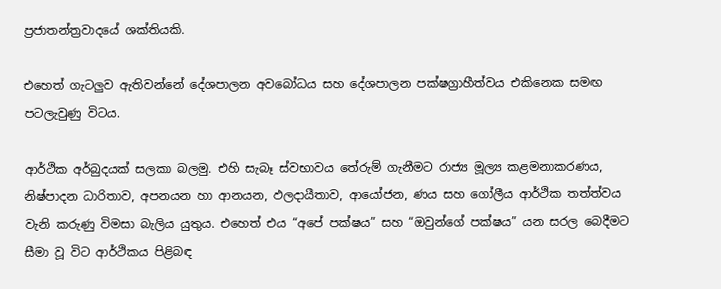ප්‍රජාතන්ත්‍රවාදයේ ශක්තියකි.

එහෙත් ගැටලුව ඇතිවන්නේ දේශපාලන අවබෝධය සහ දේශපාලන පක්ෂග්‍රාහීත්වය එකිනෙක සමඟ පටලැවුණු විටය.

ආර්ථික අර්බුදයක් සලකා බලමු. එහි සැබෑ ස්වභාවය තේරුම් ගැනීමට රාජ්‍ය මූල්‍ය කළමනාකරණය, නිෂ්පාදන ධාරිතාව, අපනයන හා ආනයන, ඵලදායීතාව, ආයෝජන, ණය සහ ගෝලීය ආර්ථික තත්ත්වය වැනි කරුණු විමසා බැලිය යුතුය. එහෙත් එය “අපේ පක්ෂය” සහ “ඔවුන්ගේ පක්ෂය” යන සරල බෙදීමට සීමා වූ විට ආර්ථිකය පිළිබඳ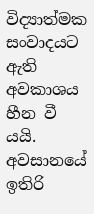විද්‍යාත්මක සංවාදයට ඇති අවකාශය හීන වී යයි. අවසානයේ ඉතිරි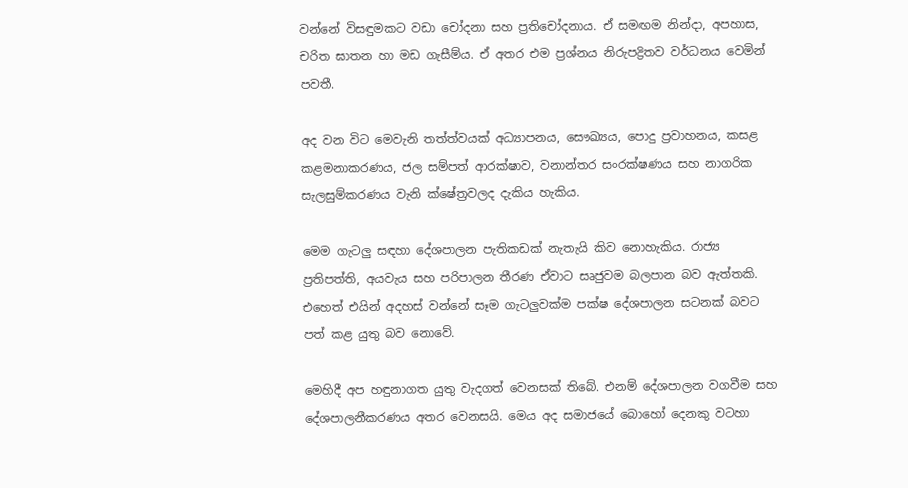වන්නේ විසඳුමකට වඩා චෝදනා සහ ප්‍රතිචෝදනාය. ඒ සමඟම නින්දා, අපහාස, චරිත ඝාතන හා මඩ ගැසීම්ය. ඒ අතර එම ප්‍රශ්නය නිරුපද්‍රිතව වර්ධනය වෙමින් පවතී.

අද වන විට මෙවැනි තත්ත්වයක් අධ්‍යාපනය, සෞඛ්‍යය, පොදු ප්‍රවාහනය, කසළ කළමනාකරණය, ජල සම්පත් ආරක්ෂාව, වනාන්තර සංරක්ෂණය සහ නාගරික සැලසුම්කරණය වැනි ක්ෂේත්‍රවලද දැකිය හැකිය.

මෙම ගැටලු සඳහා දේශපාලන පැතිකඩක් නැතැයි කිව නොහැකිය. රාජ්‍ය ප්‍රතිපත්ති, අයවැය සහ පරිපාලන තීරණ ඒවාට සෘජුවම බලපාන බව ඇත්තකි. එහෙත් එයින් අදහස් වන්නේ සෑම ගැටලුවක්ම පක්ෂ දේශපාලන සටනක් බවට පත් කළ යුතු බව නොවේ.

මෙහිදී අප හඳුනාගත යුතු වැදගත් වෙනසක් තිබේ. එනම් දේශපාලන වගවීම සහ දේශපාලනීකරණය අතර වෙනසයි. මෙය අද සමාජයේ බොහෝ දෙනකු වටහා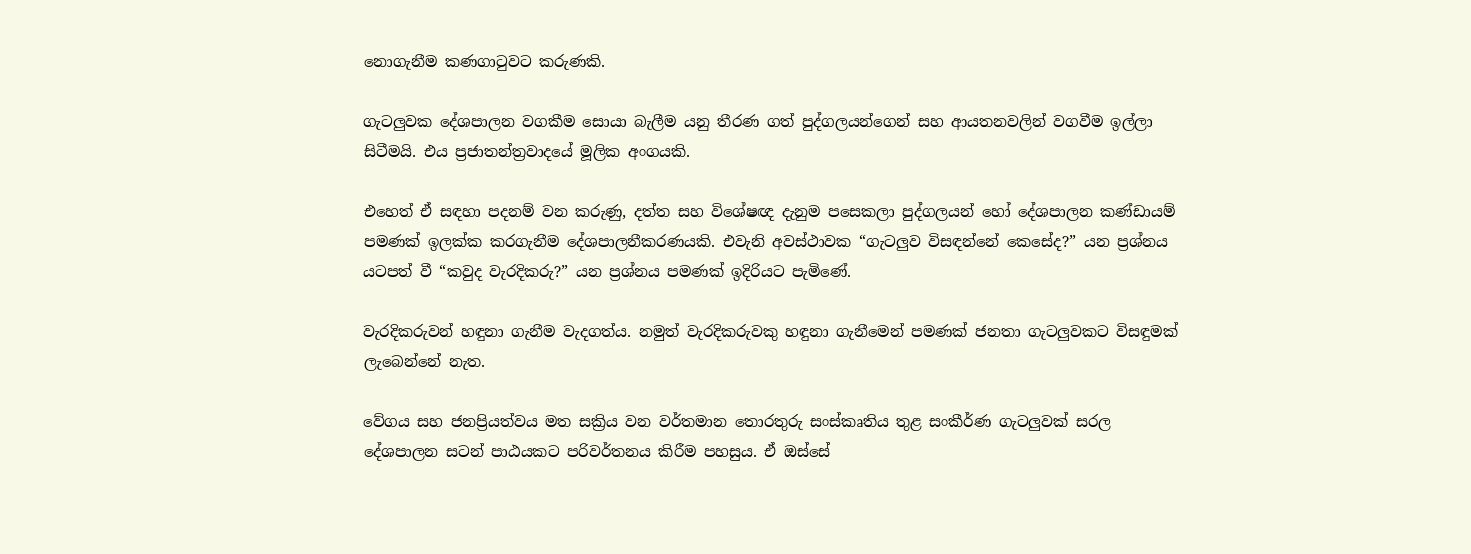නොගැනීම කණගාටුවට කරුණකි.

ගැටලුවක දේශපාලන වගකීම සොයා බැලීම යනු තීරණ ගත් පුද්ගලයන්ගෙන් සහ ආයතනවලින් වගවීම ඉල්ලා සිටීමයි. එය ප්‍රජාතන්ත්‍රවාදයේ මූලික අංගයකි.

එහෙත් ඒ සඳහා පදනම් වන කරුණු, දත්ත සහ විශේෂඥ දැනුම පසෙකලා පුද්ගලයන් හෝ දේශපාලන කණ්ඩායම් පමණක් ඉලක්ක කරගැනීම දේශපාලනීකරණයකි. එවැනි අවස්ථාවක “ගැටලුව විසඳන්නේ කෙසේද?” යන ප්‍රශ්නය යටපත් වී “කවුද වැරදිකරු?” යන ප්‍රශ්නය පමණක් ඉදිරියට පැමිණේ.

වැරදිකරුවන් හඳුනා ගැනීම වැදගත්ය. නමුත් වැරදිකරුවකු හඳුනා ගැනීමෙන් පමණක් ජනතා ගැටලුවකට විසඳුමක් ලැබෙන්නේ නැත.

වේගය සහ ජනප්‍රියත්වය මත සක්‍රිය වන වර්තමාන තොරතුරු සංස්කෘතිය තුළ සංකීර්ණ ගැටලුවක් සරල දේශපාලන සටන් පාඨයකට පරිවර්තනය කිරීම පහසුය. ඒ ඔස්සේ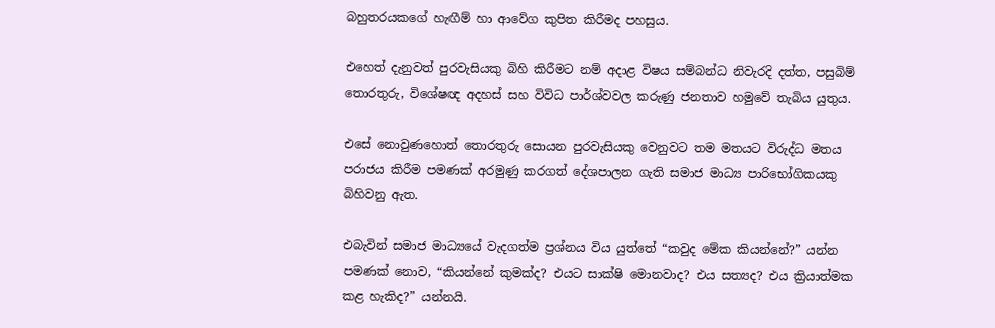බහුතරයකගේ හැඟීම් හා ආවේග කුපිත කිරීමද පහසුය.

එහෙත් දැනුවත් පුරවැසියකු බිහි කිරීමට නම් අදාළ විෂය සම්බන්ධ නිවැරදි දත්ත, පසුබිම් තොරතුරු, විශේෂඥ අදහස් සහ විවිධ පාර්ශ්වවල කරුණු ජනතාව හමුවේ තැබිය යුතුය.

එසේ නොවුණහොත් තොරතුරු සොයන පුරවැසියකු වෙනුවට තම මතයට විරුද්ධ මතය පරාජය කිරීම පමණක් අරමුණු කරගත් දේශපාලන ගැති සමාජ මාධ්‍ය පාරිභෝගිකයකු බිහිවනු ඇත.

එබැවින් සමාජ මාධ්‍යයේ වැදගත්ම ප්‍රශ්නය විය යුත්තේ “කවුද මේක කියන්නේ?” යන්න පමණක් නොව, “කියන්නේ කුමක්ද? එයට සාක්ෂි මොනවාද? එය සත්‍යද? එය ක්‍රියාත්මක කළ හැකිද?” යන්නයි.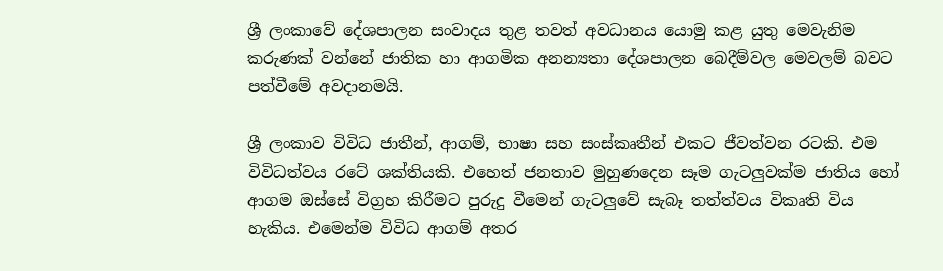ශ්‍රී ලංකාවේ දේශපාලන සංවාදය තුළ තවත් අවධානය යොමු කළ යුතු මෙවැනිම කරුණක් වන්නේ ජාතික හා ආගමික අනන්‍යතා දේශපාලන බෙදීම්වල මෙවලම් බවට පත්වීමේ අවදානමයි.

ශ්‍රී ලංකාව විවිධ ජාතීන්, ආගම්, භාෂා සහ සංස්කෘතීන් එකට ජීවත්වන රටකි. එම විවිධත්වය රටේ ශක්තියකි. එහෙත් ජනතාව මුහුණදෙන සෑම ගැටලුවක්ම ජාතිය හෝ ආගම ඔස්සේ විග්‍රහ කිරීමට පුරුදු වීමෙන් ගැටලුවේ සැබෑ තත්ත්වය විකෘති විය හැකිය. එමෙන්ම විවිධ ආගම් අතර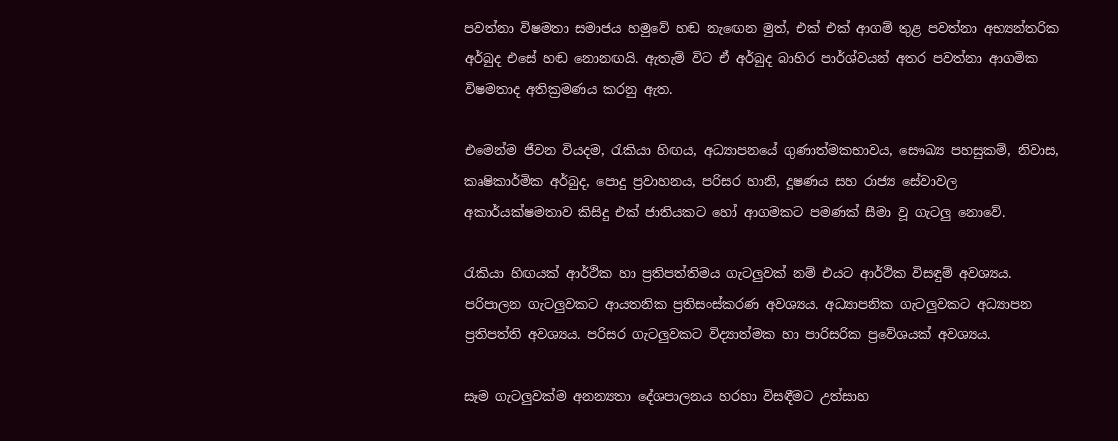පවත්නා විෂමතා සමාජය හමුවේ හඬ නැඟෙන මුත්, එක් එක් ආගම් තුළ පවත්නා අභ්‍යන්තරික අර්බුද එසේ හඬ නොනඟයි. ඇතැම් විට ඒ අර්බුද බාහිර පාර්ශ්වයන් අතර පවත්නා ආගමික විෂමතාද අතික්‍රමණය කරනු ඇත.

එමෙන්ම ජීවන වියදම, රැකියා හිඟය, අධ්‍යාපනයේ ගුණාත්මකභාවය, සෞඛ්‍ය පහසුකම්, නිවාස, කෘෂිකාර්මික අර්බුද, පොදු ප්‍රවාහනය, පරිසර හානි, දූෂණය සහ රාජ්‍ය සේවාවල අකාර්යක්ෂමතාව කිසිදු එක් ජාතියකට හෝ ආගමකට පමණක් සීමා වූ ගැටලු නොවේ.

රැකියා හිඟයක් ආර්ථික හා ප්‍රතිපත්තිමය ගැටලුවක් නම් එයට ආර්ථික විසඳුම් අවශ්‍යය. පරිපාලන ගැටලුවකට ආයතනික ප්‍රතිසංස්කරණ අවශ්‍යය. අධ්‍යාපනික ගැටලුවකට අධ්‍යාපන ප්‍රතිපත්ති අවශ්‍යය. පරිසර ගැටලුවකට විද්‍යාත්මක හා පාරිසරික ප්‍රවේශයක් අවශ්‍යය.

සෑම ගැටලුවක්ම අනන්‍යතා දේශපාලනය හරහා විසඳීමට උත්සාහ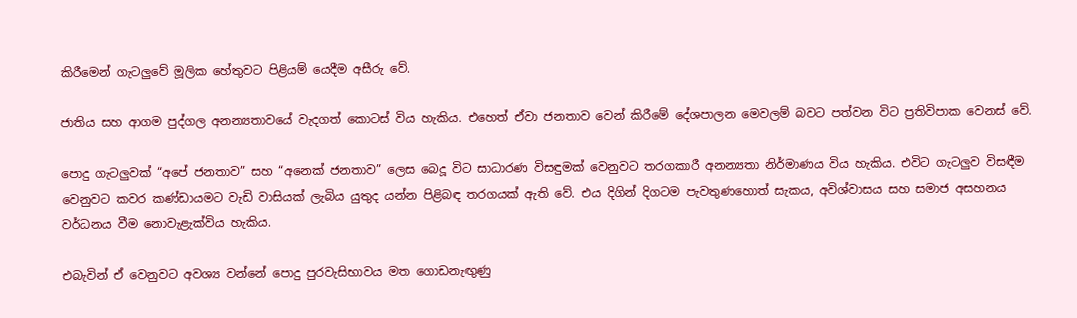කිරීමෙන් ගැටලුවේ මූලික හේතුවට පිළියම් යෙදීම අසීරු වේ.

ජාතිය සහ ආගම පුද්ගල අනන්‍යතාවයේ වැදගත් කොටස් විය හැකිය. එහෙත් ඒවා ජනතාව වෙන් කිරීමේ දේශපාලන මෙවලම් බවට පත්වන විට ප්‍රතිවිපාක වෙනස් වේ.

පොදු ගැටලුවක් “අපේ ජනතාව” සහ “අනෙක් ජනතාව” ලෙස බෙදූ විට සාධාරණ විසඳුමක් වෙනුවට තරගකාරී අනන්‍යතා නිර්මාණය විය හැකිය. එවිට ගැටලුව විසඳීම වෙනුවට කවර කණ්ඩායමට වැඩි වාසියක් ලැබිය යුතුද යන්න පිළිබඳ තරගයක් ඇති වේ. එය දිගින් දිගටම පැවතුණහොත් සැකය, අවිශ්වාසය සහ සමාජ අසහනය වර්ධනය වීම නොවැළැක්විය හැකිය.

එබැවින් ඒ වෙනුවට අවශ්‍ය වන්නේ පොදු පුරවැසිභාවය මත ගොඩනැඟුණු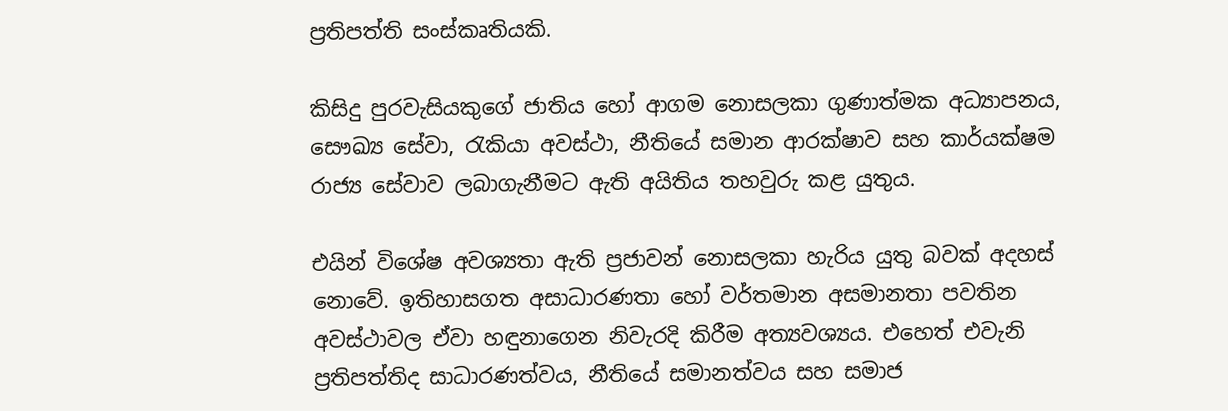ප්‍රතිපත්ති සංස්කෘතියකි.

කිසිදු පුරවැසියකුගේ ජාතිය හෝ ආගම නොසලකා ගුණාත්මක අධ්‍යාපනය, සෞඛ්‍ය සේවා, රැකියා අවස්ථා, නීතියේ සමාන ආරක්ෂාව සහ කාර්යක්ෂම රාජ්‍ය සේවාව ලබාගැනීමට ඇති අයිතිය තහවුරු කළ යුතුය.

එයින් විශේෂ අවශ්‍යතා ඇති ප්‍රජාවන් නොසලකා හැරිය යුතු බවක් අදහස් නොවේ. ඉතිහාසගත අසාධාරණතා හෝ වර්තමාන අසමානතා පවතින අවස්ථාවල ඒවා හඳුනාගෙන නිවැරදි කිරීම අත්‍යවශ්‍යය. එහෙත් එවැනි ප්‍රතිපත්තිද සාධාරණත්වය, නීතියේ සමානත්වය සහ සමාජ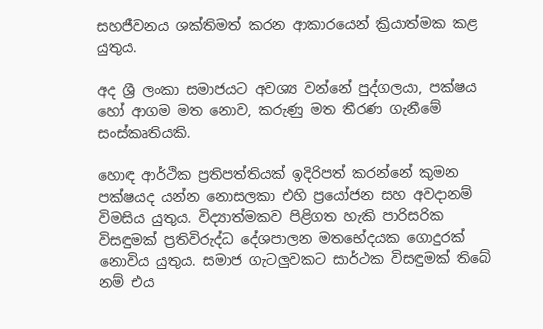සහජීවනය ශක්තිමත් කරන ආකාරයෙන් ක්‍රියාත්මක කළ යුතුය.

අද ශ්‍රී ලංකා සමාජයට අවශ්‍ය වන්නේ පුද්ගලයා, පක්ෂය හෝ ආගම මත නොව, කරුණු මත තීරණ ගැනීමේ සංස්කෘතියකි.

හොඳ ආර්ථික ප්‍රතිපත්තියක් ඉදිරිපත් කරන්නේ කුමන පක්ෂයද යන්න නොසලකා එහි ප්‍රයෝජන සහ අවදානම් විමසිය යුතුය. විද්‍යාත්මකව පිළිගත හැකි පාරිසරික විසඳුමක් ප්‍රතිවිරුද්ධ දේශපාලන මතභේදයක ගොදුරක් නොවිය යුතුය. සමාජ ගැටලුවකට සාර්ථක විසඳුමක් තිබේ නම් එය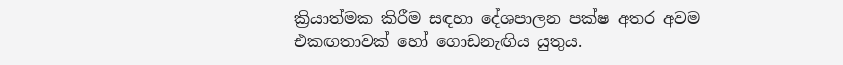ක්‍රියාත්මක කිරීම සඳහා දේශපාලන පක්ෂ අතර අවම එකඟතාවක් හෝ ගොඩනැඟිය යුතුය.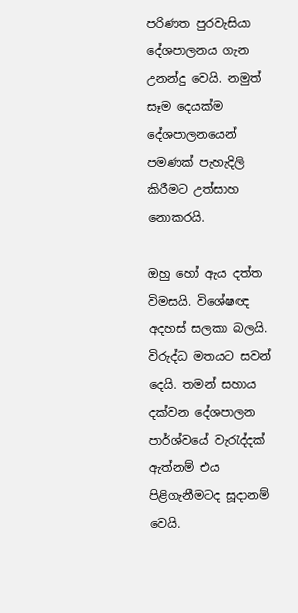පරිණත පුරවැසියා දේශපාලනය ගැන උනන්දු වෙයි. නමුත් සෑම දෙයක්ම දේශපාලනයෙන් පමණක් පැහැදිලි කිරීමට උත්සාහ නොකරයි.

ඔහු හෝ ඇය දත්ත විමසයි. විශේෂඥ අදහස් සලකා බලයි. විරුද්ධ මතයට සවන් දෙයි. තමන් සහාය දක්වන දේශපාලන පාර්ශ්වයේ වැරැද්දක් ඇත්නම් එය පිළිගැනීමටද සූදානම් වෙයි.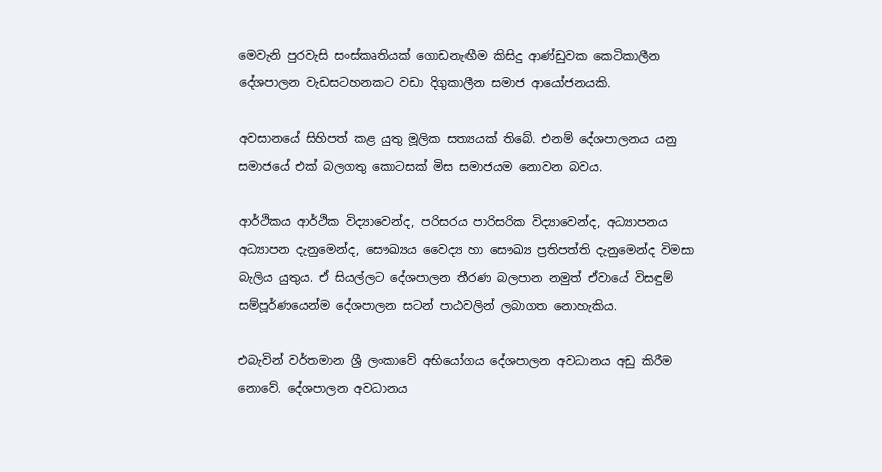මෙවැනි පුරවැසි සංස්කෘතියක් ගොඩනැඟීම කිසිදු ආණ්ඩුවක කෙටිකාලීන දේශපාලන වැඩසටහනකට වඩා දිගුකාලීන සමාජ ආයෝජනයකි.

අවසානයේ සිහිපත් කළ යුතු මූලික සත්‍යයක් තිබේ. එනම් දේශපාලනය යනු සමාජයේ එක් බලගතු කොටසක් මිස සමාජයම නොවන බවය.

ආර්ථිකය ආර්ථික විද්‍යාවෙන්ද, පරිසරය පාරිසරික විද්‍යාවෙන්ද, අධ්‍යාපනය අධ්‍යාපන දැනුමෙන්ද, සෞඛ්‍යය වෛද්‍ය හා සෞඛ්‍ය ප්‍රතිපත්ති දැනුමෙන්ද විමසා බැලිය යුතුය. ඒ සියල්ලට දේශපාලන තීරණ බලපාන නමුත් ඒවායේ විසඳුම් සම්පූර්ණයෙන්ම දේශපාලන සටන් පාඨවලින් ලබාගත නොහැකිය.

එබැවින් වර්තමාන ශ්‍රී ලංකාවේ අභියෝගය දේශපාලන අවධානය අඩු කිරීම නොවේ. දේශපාලන අවධානය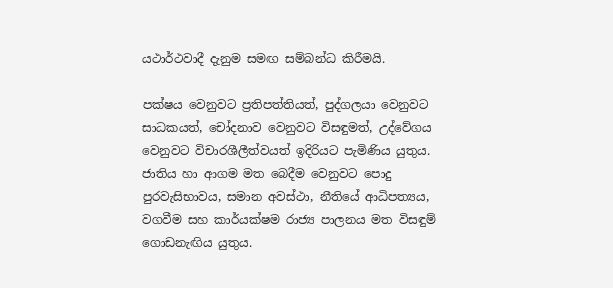යථාර්ථවාදී දැනුම සමඟ සම්බන්ධ කිරීමයි.

පක්ෂය වෙනුවට ප්‍රතිපත්තියත්, පුද්ගලයා වෙනුවට සාධකයත්, චෝදනාව වෙනුවට විසඳුමත්, උද්වේගය වෙනුවට විචාරශීලීත්වයත් ඉදිරියට පැමිණිය යුතුය. ජාතිය හා ආගම මත බෙදීම වෙනුවට පොදු පුරවැසිභාවය, සමාන අවස්ථා, නීතියේ ආධිපත්‍යය, වගවීම සහ කාර්යක්ෂම රාජ්‍ය පාලනය මත විසඳුම් ගොඩනැඟිය යුතුය.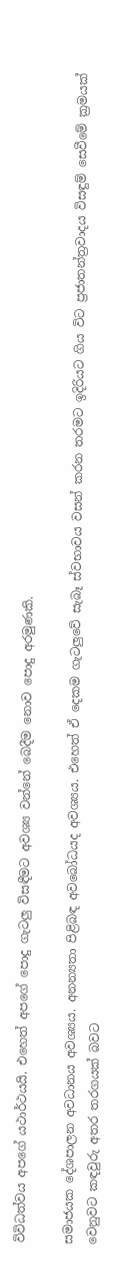විවිධත්වය අපගේ යථාර්ථයයි. එහෙත් අපගේ පොදු ගැටලු විසඳීමට අවශ්‍ය වන්නේ බෙදීම නොව පොදු අරමුණකි.

සමාජයක දේශපාලන අවධානය අවශ්‍යය. අනන්‍යතා පිළිබඳ අවබෝධයද අවශ්‍යය. එහෙත් ඒ දෙකම ගැටලුවේ සැබෑ ස්වභාවය වසන් කරන තරමට ඉදිරියට ගිය විට ප්‍රජාතන්ත්‍රවාදය විසඳුම් සෙවීමේ ක්‍රමයක් වෙනුවට කඳවුරු අතර තරගයක් බවට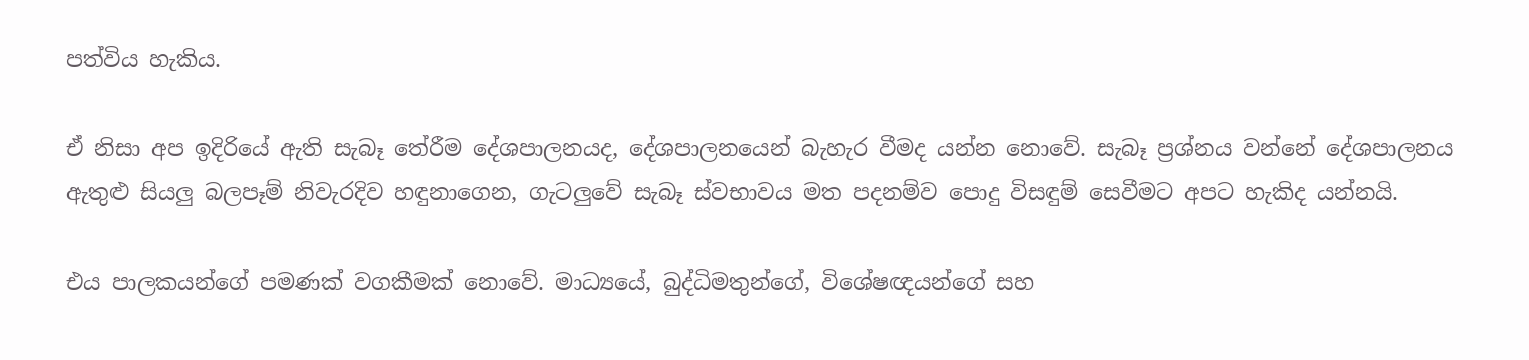පත්විය හැකිය.

ඒ නිසා අප ඉදිරියේ ඇති සැබෑ තේරීම දේශපාලනයද, දේශපාලනයෙන් බැහැර වීමද යන්න නොවේ. සැබෑ ප්‍රශ්නය වන්නේ දේශපාලනය ඇතුළු සියලු බලපෑම් නිවැරදිව හඳුනාගෙන, ගැටලුවේ සැබෑ ස්වභාවය මත පදනම්ව පොදු විසඳුම් සෙවීමට අපට හැකිද යන්නයි.

එය පාලකයන්ගේ පමණක් වගකීමක් නොවේ. මාධ්‍යයේ, බුද්ධිමතුන්ගේ, විශේෂඥයන්ගේ සහ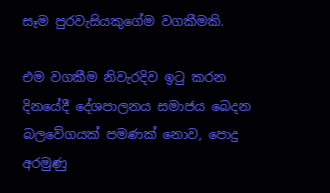සෑම පුරවැසියකුගේම වගකීමකි.

එම වගකීම නිවැරදිව ඉටු කරන දිනයේදී දේශපාලනය සමාජය බෙදන බලවේගයක් පමණක් නොව, පොදු අරමුණු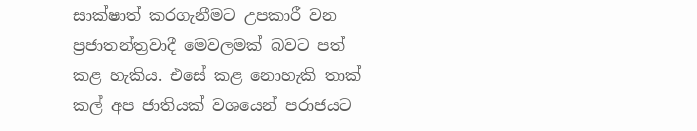සාක්ෂාත් කරගැනීමට උපකාරී වන ප්‍රජාතන්ත්‍රවාදී මෙවලමක් බවට පත් කළ හැකිය. එසේ කළ නොහැකි තාක් කල් අප ජාතියක් වශයෙන් පරාජයට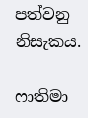පත්වනු නිසැකය.

ෆාතිමා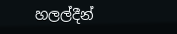හලල්දීන්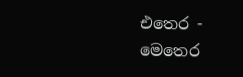එතෙර - මෙතෙර